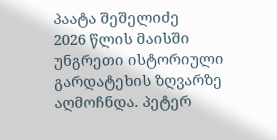პაატა შეშელიძე
2026 წლის მაისში უნგრეთი ისტორიული გარდატეხის ზღვარზე აღმოჩნდა. პეტერ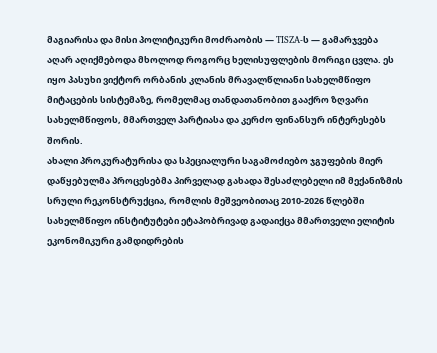მაგიარისა და მისი პოლიტიკური მოძრაობის — TISZA-ს — გამარჯვება აღარ აღიქმებოდა მხოლოდ როგორც ხელისუფლების მორიგი ცვლა. ეს იყო პასუხი ვიქტორ ორბანის კლანის მრავალწლიანი სახელმწიფო მიტაცების სისტემაზე, რომელმაც თანდათანობით გააქრო ზღვარი სახელმწიფოს, მმართველ პარტიასა და კერძო ფინანსურ ინტერესებს შორის.
ახალი პროკურატურისა და სპეციალური საგამოძიებო ჯგუფების მიერ დაწყებულმა პროცესებმა პირველად გახადა შესაძლებელი იმ მექანიზმის სრული რეკონსტრუქცია, რომლის მეშვეობითაც 2010-2026 წლებში სახელმწიფო ინსტიტუტები ეტაპობრივად გადაიქცა მმართველი ელიტის ეკონომიკური გამდიდრების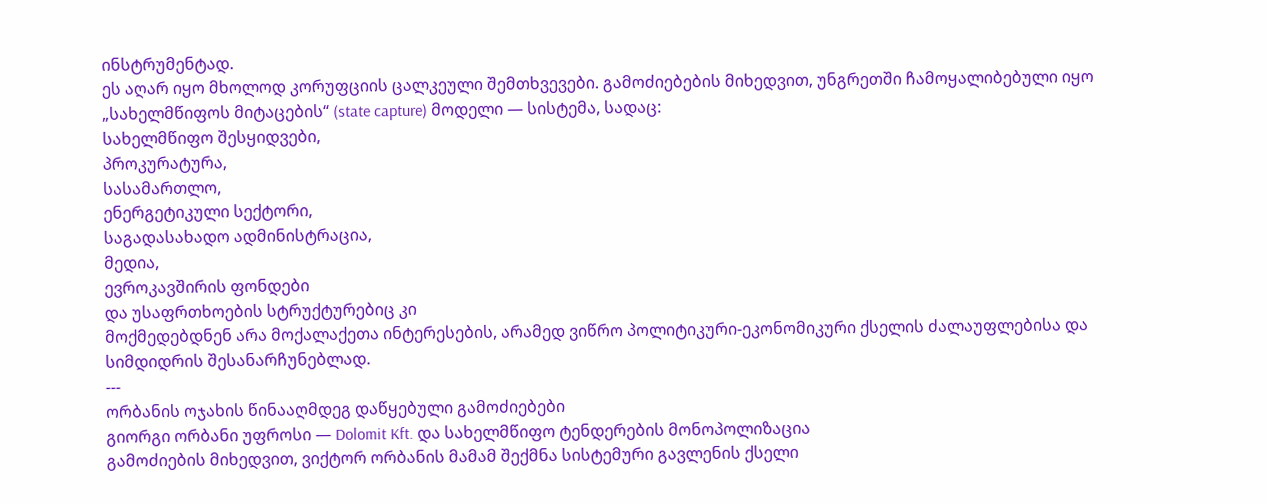ინსტრუმენტად.
ეს აღარ იყო მხოლოდ კორუფციის ცალკეული შემთხვევები. გამოძიებების მიხედვით, უნგრეთში ჩამოყალიბებული იყო „სახელმწიფოს მიტაცების“ (state capture) მოდელი — სისტემა, სადაც:
სახელმწიფო შესყიდვები,
პროკურატურა,
სასამართლო,
ენერგეტიკული სექტორი,
საგადასახადო ადმინისტრაცია,
მედია,
ევროკავშირის ფონდები
და უსაფრთხოების სტრუქტურებიც კი
მოქმედებდნენ არა მოქალაქეთა ინტერესების, არამედ ვიწრო პოლიტიკური-ეკონომიკური ქსელის ძალაუფლებისა და სიმდიდრის შესანარჩუნებლად.
---
ორბანის ოჯახის წინააღმდეგ დაწყებული გამოძიებები
გიორგი ორბანი უფროსი — Dolomit Kft. და სახელმწიფო ტენდერების მონოპოლიზაცია
გამოძიების მიხედვით, ვიქტორ ორბანის მამამ შექმნა სისტემური გავლენის ქსელი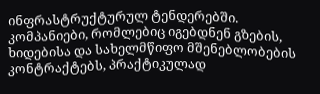ინფრასტრუქტურულ ტენდერებში. კომპანიები, რომლებიც იგებდნენ გზების, ხიდებისა და სახელმწიფო მშენებლობების კონტრაქტებს, პრაქტიკულად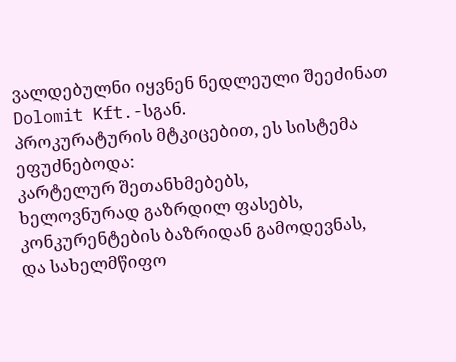ვალდებულნი იყვნენ ნედლეული შეეძინათ Dolomit Kft.-სგან.
პროკურატურის მტკიცებით, ეს სისტემა ეფუძნებოდა:
კარტელურ შეთანხმებებს,
ხელოვნურად გაზრდილ ფასებს,
კონკურენტების ბაზრიდან გამოდევნას,
და სახელმწიფო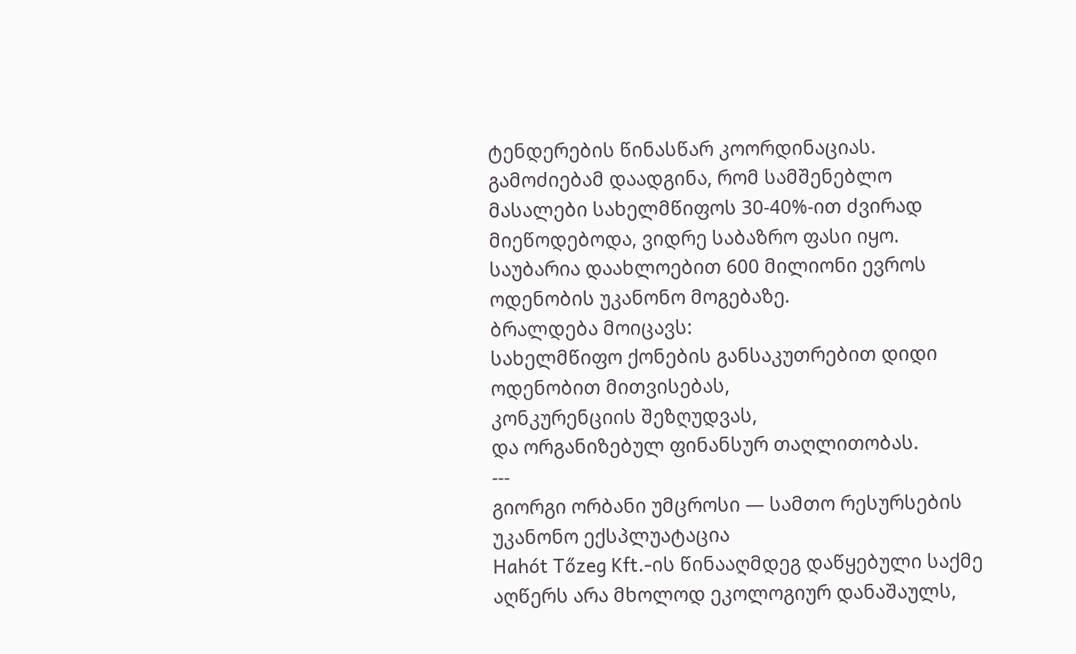ტენდერების წინასწარ კოორდინაციას.
გამოძიებამ დაადგინა, რომ სამშენებლო მასალები სახელმწიფოს 30-40%-ით ძვირად მიეწოდებოდა, ვიდრე საბაზრო ფასი იყო. საუბარია დაახლოებით 600 მილიონი ევროს ოდენობის უკანონო მოგებაზე.
ბრალდება მოიცავს:
სახელმწიფო ქონების განსაკუთრებით დიდი ოდენობით მითვისებას,
კონკურენციის შეზღუდვას,
და ორგანიზებულ ფინანსურ თაღლითობას.
---
გიორგი ორბანი უმცროსი — სამთო რესურსების უკანონო ექსპლუატაცია
Hahót Tőzeg Kft.-ის წინააღმდეგ დაწყებული საქმე აღწერს არა მხოლოდ ეკოლოგიურ დანაშაულს,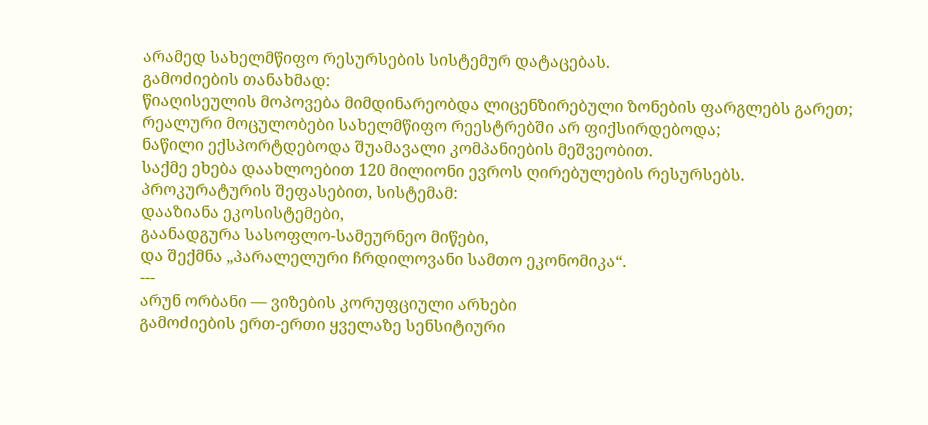არამედ სახელმწიფო რესურსების სისტემურ დატაცებას.
გამოძიების თანახმად:
წიაღისეულის მოპოვება მიმდინარეობდა ლიცენზირებული ზონების ფარგლებს გარეთ;
რეალური მოცულობები სახელმწიფო რეესტრებში არ ფიქსირდებოდა;
ნაწილი ექსპორტდებოდა შუამავალი კომპანიების მეშვეობით.
საქმე ეხება დაახლოებით 120 მილიონი ევროს ღირებულების რესურსებს.
პროკურატურის შეფასებით, სისტემამ:
დააზიანა ეკოსისტემები,
გაანადგურა სასოფლო-სამეურნეო მიწები,
და შექმნა „პარალელური ჩრდილოვანი სამთო ეკონომიკა“.
---
არუნ ორბანი — ვიზების კორუფციული არხები
გამოძიების ერთ-ერთი ყველაზე სენსიტიური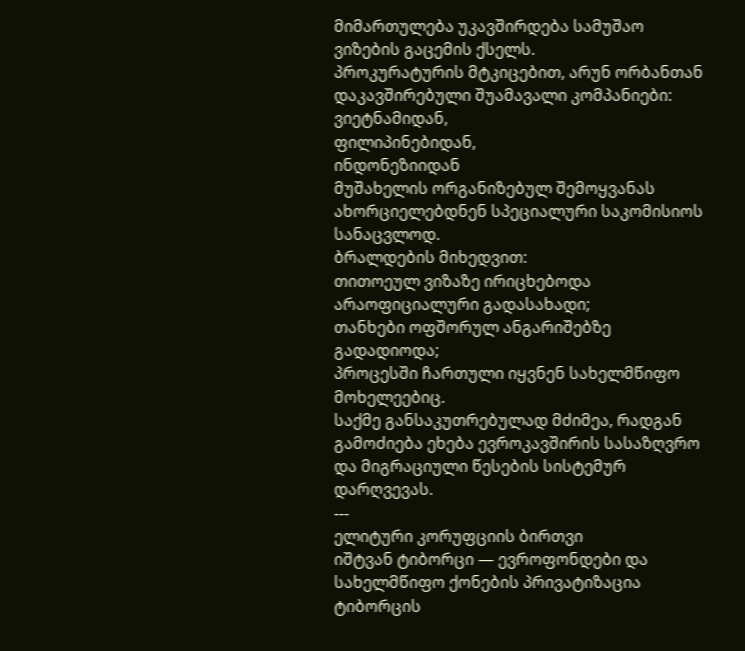მიმართულება უკავშირდება სამუშაო ვიზების გაცემის ქსელს.
პროკურატურის მტკიცებით, არუნ ორბანთან დაკავშირებული შუამავალი კომპანიები:
ვიეტნამიდან,
ფილიპინებიდან,
ინდონეზიიდან
მუშახელის ორგანიზებულ შემოყვანას ახორციელებდნენ სპეციალური საკომისიოს სანაცვლოდ.
ბრალდების მიხედვით:
თითოეულ ვიზაზე ირიცხებოდა არაოფიციალური გადასახადი;
თანხები ოფშორულ ანგარიშებზე გადადიოდა;
პროცესში ჩართული იყვნენ სახელმწიფო მოხელეებიც.
საქმე განსაკუთრებულად მძიმეა, რადგან გამოძიება ეხება ევროკავშირის სასაზღვრო და მიგრაციული წესების სისტემურ დარღვევას.
---
ელიტური კორუფციის ბირთვი
იშტვან ტიბორცი — ევროფონდები და სახელმწიფო ქონების პრივატიზაცია
ტიბორცის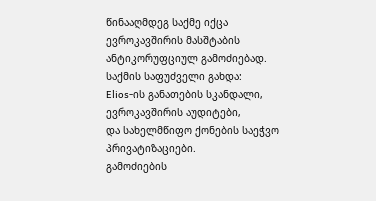წინააღმდეგ საქმე იქცა ევროკავშირის მასშტაბის ანტიკორუფციულ გამოძიებად.
საქმის საფუძველი გახდა:
Elios-ის განათების სკანდალი,
ევროკავშირის აუდიტები,
და სახელმწიფო ქონების საეჭვო პრივატიზაციები.
გამოძიების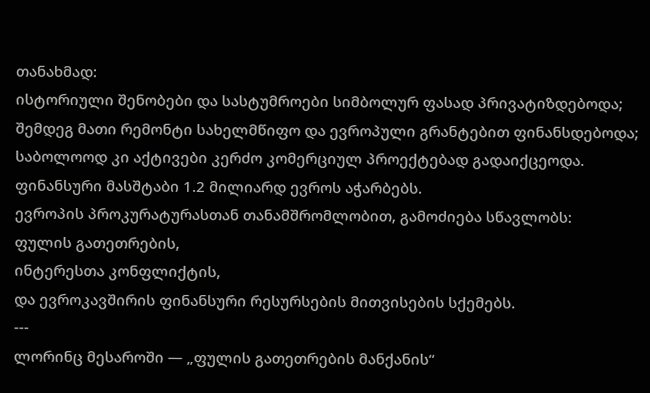თანახმად:
ისტორიული შენობები და სასტუმროები სიმბოლურ ფასად პრივატიზდებოდა;
შემდეგ მათი რემონტი სახელმწიფო და ევროპული გრანტებით ფინანსდებოდა;
საბოლოოდ კი აქტივები კერძო კომერციულ პროექტებად გადაიქცეოდა.
ფინანსური მასშტაბი 1.2 მილიარდ ევროს აჭარბებს.
ევროპის პროკურატურასთან თანამშრომლობით, გამოძიება სწავლობს:
ფულის გათეთრების,
ინტერესთა კონფლიქტის,
და ევროკავშირის ფინანსური რესურსების მითვისების სქემებს.
---
ლორინც მესაროში — „ფულის გათეთრების მანქანის“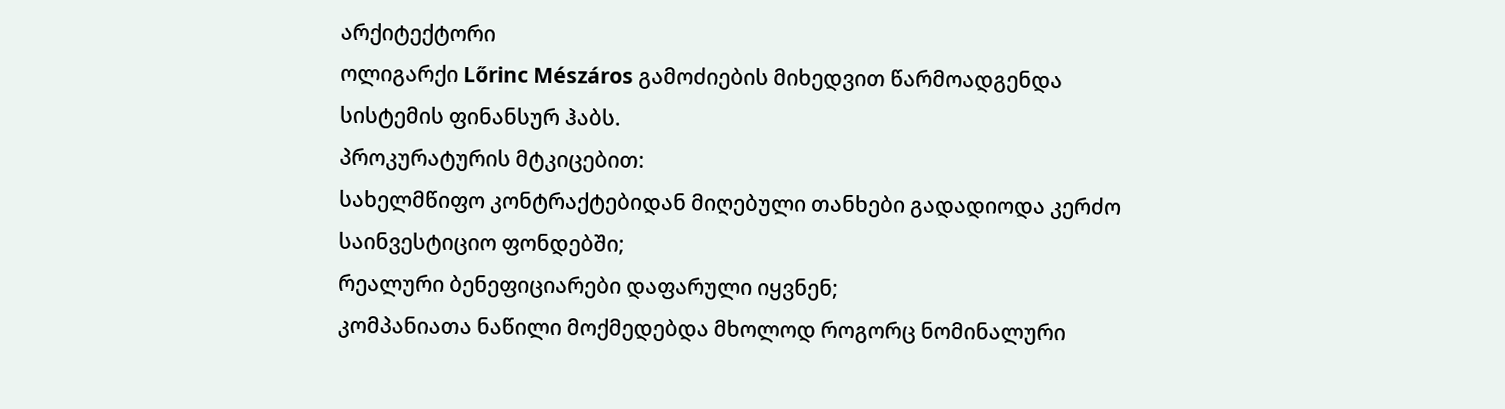არქიტექტორი
ოლიგარქი Lőrinc Mészáros გამოძიების მიხედვით წარმოადგენდა სისტემის ფინანსურ ჰაბს.
პროკურატურის მტკიცებით:
სახელმწიფო კონტრაქტებიდან მიღებული თანხები გადადიოდა კერძო საინვესტიციო ფონდებში;
რეალური ბენეფიციარები დაფარული იყვნენ;
კომპანიათა ნაწილი მოქმედებდა მხოლოდ როგორც ნომინალური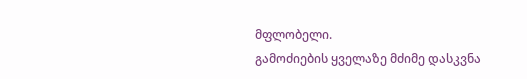მფლობელი.
გამოძიების ყველაზე მძიმე დასკვნა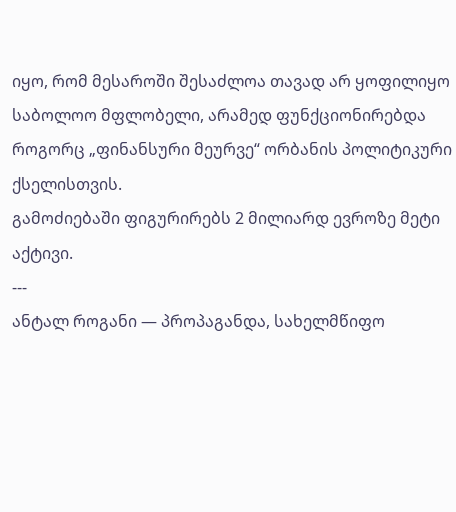იყო, რომ მესაროში შესაძლოა თავად არ ყოფილიყო საბოლოო მფლობელი, არამედ ფუნქციონირებდა როგორც „ფინანსური მეურვე“ ორბანის პოლიტიკური ქსელისთვის.
გამოძიებაში ფიგურირებს 2 მილიარდ ევროზე მეტი აქტივი.
---
ანტალ როგანი — პროპაგანდა, სახელმწიფო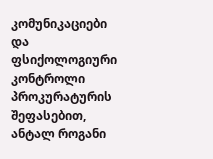კომუნიკაციები და ფსიქოლოგიური კონტროლი
პროკურატურის შეფასებით, ანტალ როგანი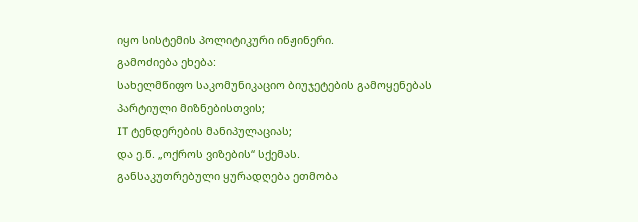იყო სისტემის პოლიტიკური ინჟინერი.
გამოძიება ეხება:
სახელმწიფო საკომუნიკაციო ბიუჯეტების გამოყენებას პარტიული მიზნებისთვის;
IT ტენდერების მანიპულაციას;
და ე.წ. „ოქროს ვიზების“ სქემას.
განსაკუთრებული ყურადღება ეთმობა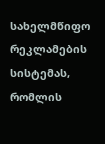სახელმწიფო რეკლამების სისტემას, რომლის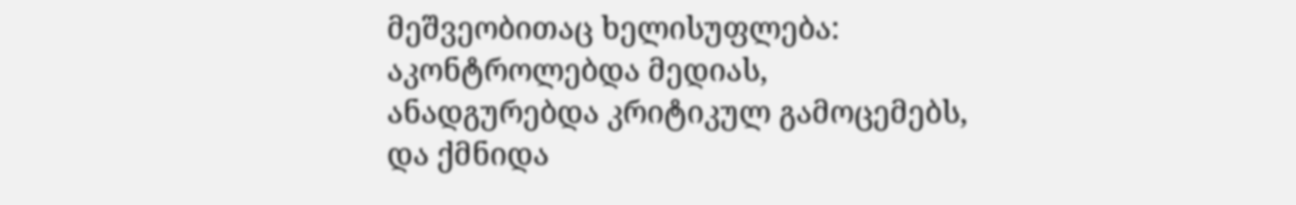მეშვეობითაც ხელისუფლება:
აკონტროლებდა მედიას,
ანადგურებდა კრიტიკულ გამოცემებს,
და ქმნიდა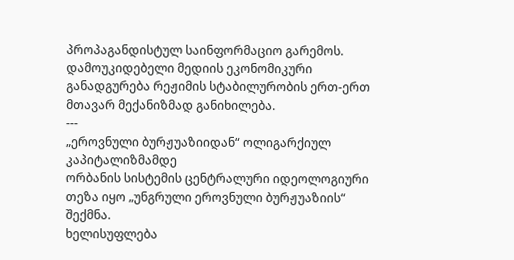პროპაგანდისტულ საინფორმაციო გარემოს.
დამოუკიდებელი მედიის ეკონომიკური განადგურება რეჟიმის სტაბილურობის ერთ-ერთ მთავარ მექანიზმად განიხილება.
---
„ეროვნული ბურჟუაზიიდან“ ოლიგარქიულ კაპიტალიზმამდე
ორბანის სისტემის ცენტრალური იდეოლოგიური თეზა იყო „უნგრული ეროვნული ბურჟუაზიის“ შექმნა.
ხელისუფლება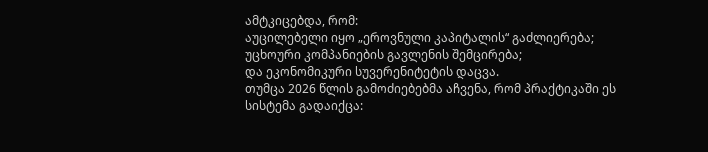ამტკიცებდა, რომ:
აუცილებელი იყო „ეროვნული კაპიტალის“ გაძლიერება;
უცხოური კომპანიების გავლენის შემცირება;
და ეკონომიკური სუვერენიტეტის დაცვა.
თუმცა 2026 წლის გამოძიებებმა აჩვენა, რომ პრაქტიკაში ეს სისტემა გადაიქცა: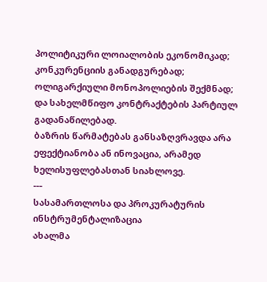პოლიტიკური ლოიალობის ეკონომიკად;
კონკურენციის განადგურებად;
ოლიგარქიული მონოპოლიების შექმნად;
და სახელმწიფო კონტრაქტების პარტიულ გადანაწილებად.
ბაზრის წარმატებას განსაზღვრავდა არა ეფექტიანობა ან ინოვაცია, არამედ ხელისუფლებასთან სიახლოვე.
---
სასამართლოსა და პროკურატურის ინსტრუმენტალიზაცია
ახალმა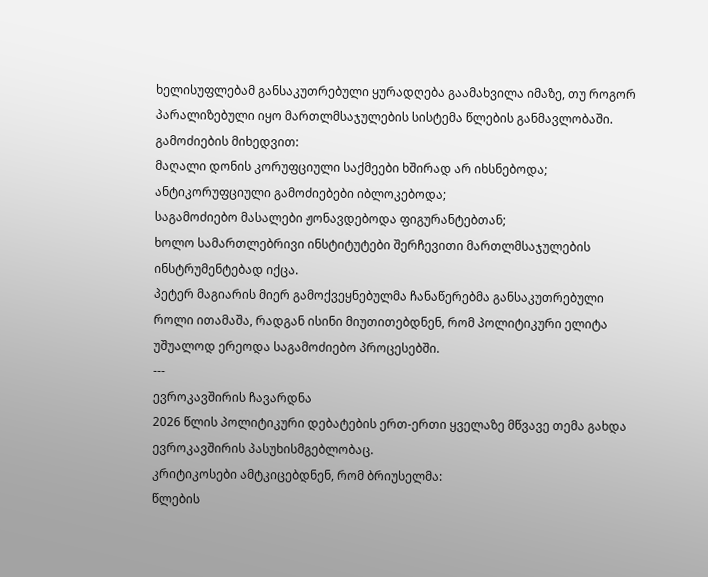ხელისუფლებამ განსაკუთრებული ყურადღება გაამახვილა იმაზე, თუ როგორ პარალიზებული იყო მართლმსაჯულების სისტემა წლების განმავლობაში.
გამოძიების მიხედვით:
მაღალი დონის კორუფციული საქმეები ხშირად არ იხსნებოდა;
ანტიკორუფციული გამოძიებები იბლოკებოდა;
საგამოძიებო მასალები ჟონავდებოდა ფიგურანტებთან;
ხოლო სამართლებრივი ინსტიტუტები შერჩევითი მართლმსაჯულების ინსტრუმენტებად იქცა.
პეტერ მაგიარის მიერ გამოქვეყნებულმა ჩანაწერებმა განსაკუთრებული როლი ითამაშა, რადგან ისინი მიუთითებდნენ, რომ პოლიტიკური ელიტა უშუალოდ ერეოდა საგამოძიებო პროცესებში.
---
ევროკავშირის ჩავარდნა
2026 წლის პოლიტიკური დებატების ერთ-ერთი ყველაზე მწვავე თემა გახდა ევროკავშირის პასუხისმგებლობაც.
კრიტიკოსები ამტკიცებდნენ, რომ ბრიუსელმა:
წლების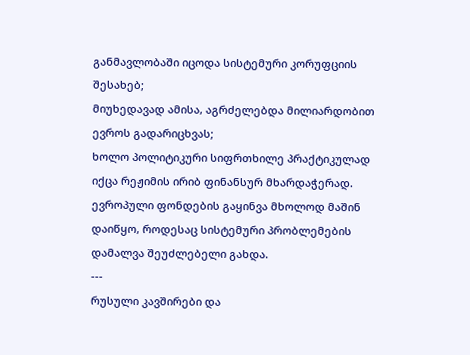განმავლობაში იცოდა სისტემური კორუფციის შესახებ;
მიუხედავად ამისა, აგრძელებდა მილიარდობით ევროს გადარიცხვას;
ხოლო პოლიტიკური სიფრთხილე პრაქტიკულად იქცა რეჟიმის ირიბ ფინანსურ მხარდაჭერად.
ევროპული ფონდების გაყინვა მხოლოდ მაშინ დაიწყო, როდესაც სისტემური პრობლემების დამალვა შეუძლებელი გახდა.
---
რუსული კავშირები და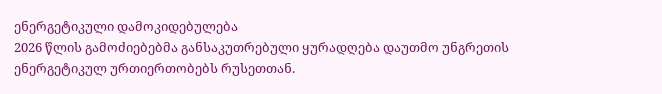ენერგეტიკული დამოკიდებულება
2026 წლის გამოძიებებმა განსაკუთრებული ყურადღება დაუთმო უნგრეთის ენერგეტიკულ ურთიერთობებს რუსეთთან.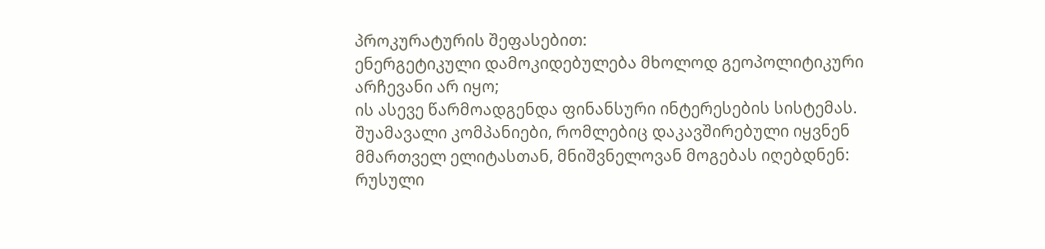პროკურატურის შეფასებით:
ენერგეტიკული დამოკიდებულება მხოლოდ გეოპოლიტიკური არჩევანი არ იყო;
ის ასევე წარმოადგენდა ფინანსური ინტერესების სისტემას.
შუამავალი კომპანიები, რომლებიც დაკავშირებული იყვნენ მმართველ ელიტასთან, მნიშვნელოვან მოგებას იღებდნენ:
რუსული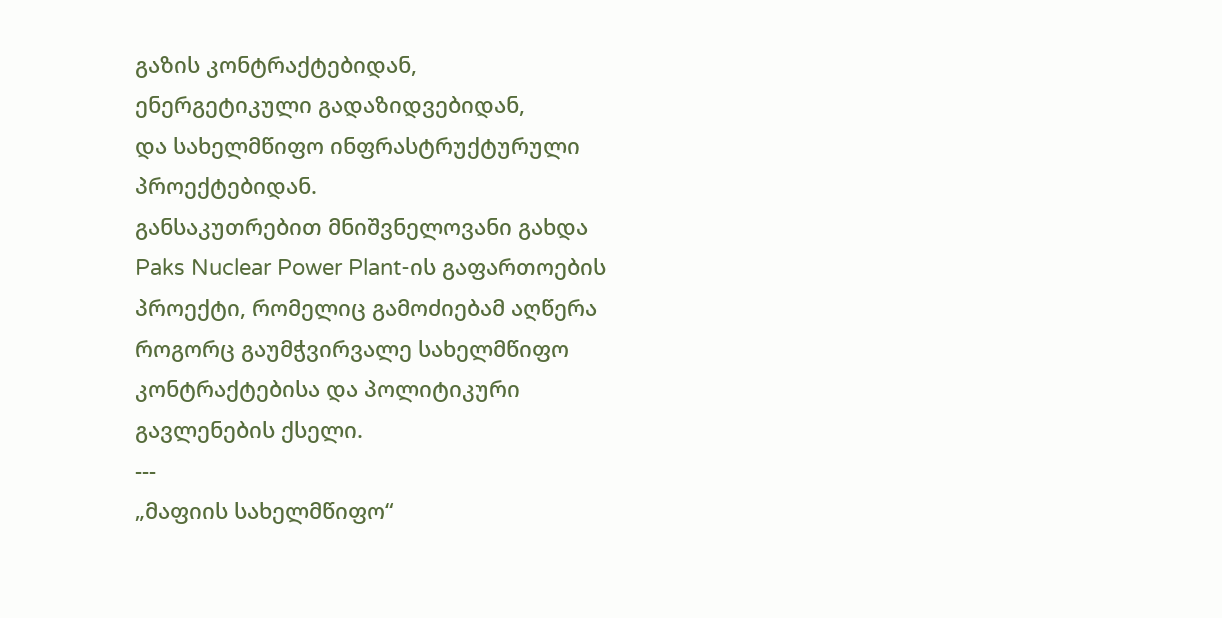გაზის კონტრაქტებიდან,
ენერგეტიკული გადაზიდვებიდან,
და სახელმწიფო ინფრასტრუქტურული პროექტებიდან.
განსაკუთრებით მნიშვნელოვანი გახდა Paks Nuclear Power Plant-ის გაფართოების პროექტი, რომელიც გამოძიებამ აღწერა როგორც გაუმჭვირვალე სახელმწიფო კონტრაქტებისა და პოლიტიკური გავლენების ქსელი.
---
„მაფიის სახელმწიფო“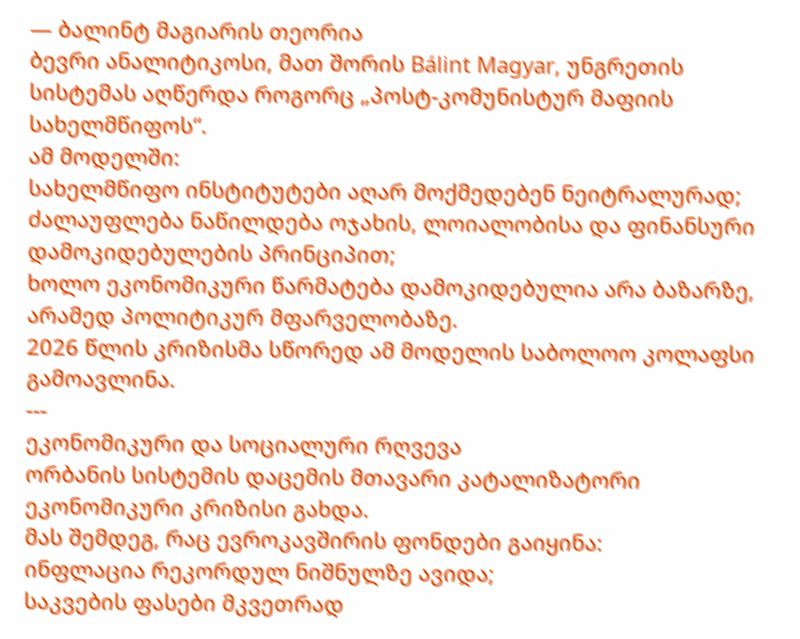— ბალინტ მაგიარის თეორია
ბევრი ანალიტიკოსი, მათ შორის Bálint Magyar, უნგრეთის სისტემას აღწერდა როგორც „პოსტ-კომუნისტურ მაფიის სახელმწიფოს“.
ამ მოდელში:
სახელმწიფო ინსტიტუტები აღარ მოქმედებენ ნეიტრალურად;
ძალაუფლება ნაწილდება ოჯახის, ლოიალობისა და ფინანსური დამოკიდებულების პრინციპით;
ხოლო ეკონომიკური წარმატება დამოკიდებულია არა ბაზარზე, არამედ პოლიტიკურ მფარველობაზე.
2026 წლის კრიზისმა სწორედ ამ მოდელის საბოლოო კოლაფსი გამოავლინა.
---
ეკონომიკური და სოციალური რღვევა
ორბანის სისტემის დაცემის მთავარი კატალიზატორი ეკონომიკური კრიზისი გახდა.
მას შემდეგ, რაც ევროკავშირის ფონდები გაიყინა:
ინფლაცია რეკორდულ ნიშნულზე ავიდა;
საკვების ფასები მკვეთრად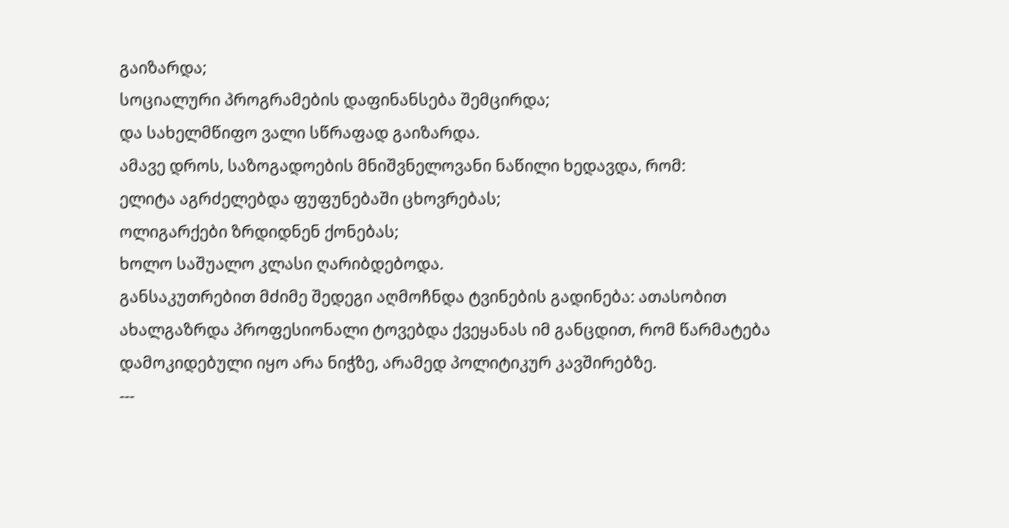გაიზარდა;
სოციალური პროგრამების დაფინანსება შემცირდა;
და სახელმწიფო ვალი სწრაფად გაიზარდა.
ამავე დროს, საზოგადოების მნიშვნელოვანი ნაწილი ხედავდა, რომ:
ელიტა აგრძელებდა ფუფუნებაში ცხოვრებას;
ოლიგარქები ზრდიდნენ ქონებას;
ხოლო საშუალო კლასი ღარიბდებოდა.
განსაკუთრებით მძიმე შედეგი აღმოჩნდა ტვინების გადინება: ათასობით ახალგაზრდა პროფესიონალი ტოვებდა ქვეყანას იმ განცდით, რომ წარმატება დამოკიდებული იყო არა ნიჭზე, არამედ პოლიტიკურ კავშირებზე.
---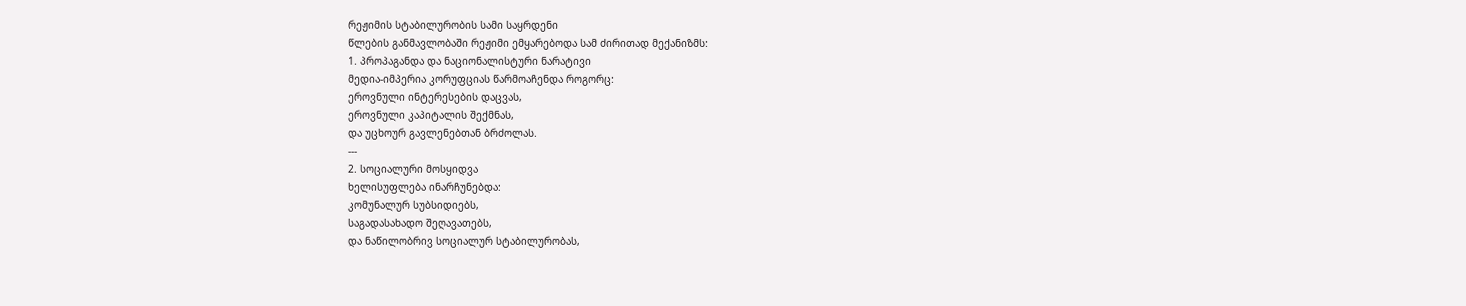რეჟიმის სტაბილურობის სამი საყრდენი
წლების განმავლობაში რეჟიმი ემყარებოდა სამ ძირითად მექანიზმს:
1. პროპაგანდა და ნაციონალისტური ნარატივი
მედია-იმპერია კორუფციას წარმოაჩენდა როგორც:
ეროვნული ინტერესების დაცვას,
ეროვნული კაპიტალის შექმნას,
და უცხოურ გავლენებთან ბრძოლას.
---
2. სოციალური მოსყიდვა
ხელისუფლება ინარჩუნებდა:
კომუნალურ სუბსიდიებს,
საგადასახადო შეღავათებს,
და ნაწილობრივ სოციალურ სტაბილურობას,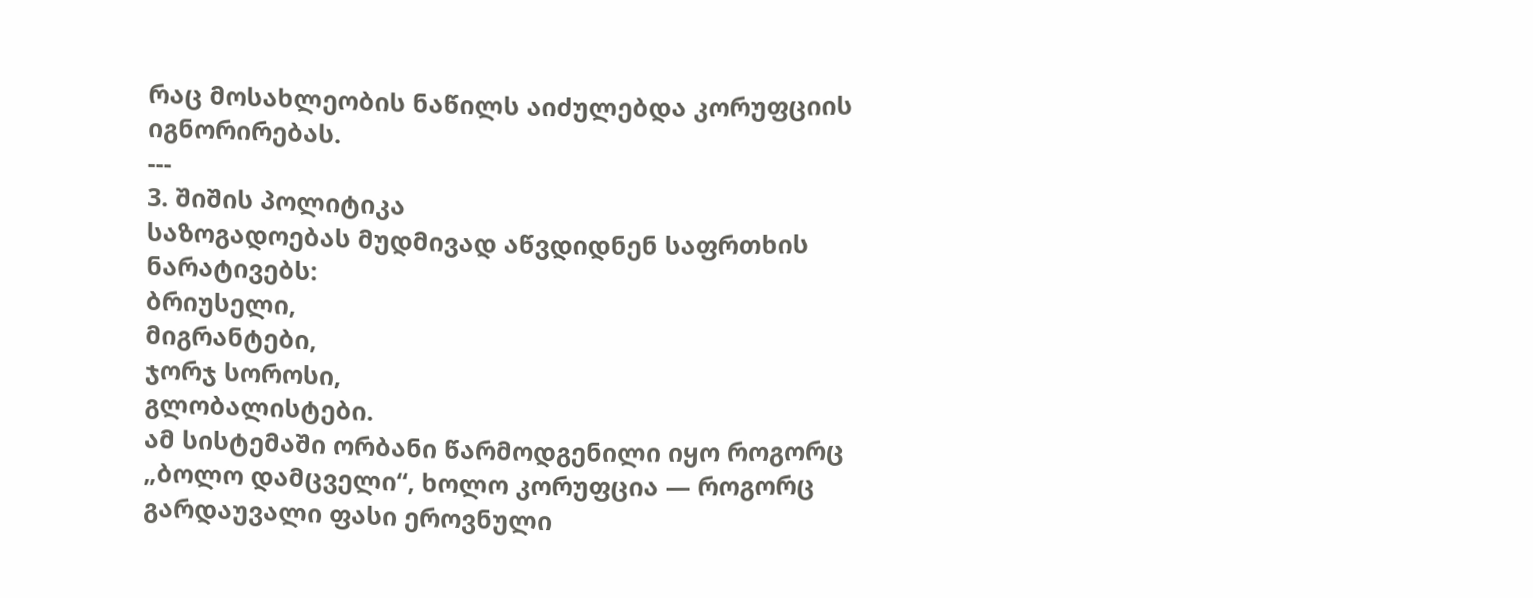რაც მოსახლეობის ნაწილს აიძულებდა კორუფციის იგნორირებას.
---
3. შიშის პოლიტიკა
საზოგადოებას მუდმივად აწვდიდნენ საფრთხის ნარატივებს:
ბრიუსელი,
მიგრანტები,
ჯორჯ სოროსი,
გლობალისტები.
ამ სისტემაში ორბანი წარმოდგენილი იყო როგორც „ბოლო დამცველი“, ხოლო კორუფცია — როგორც გარდაუვალი ფასი ეროვნული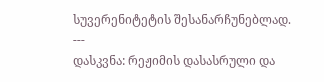სუვერენიტეტის შესანარჩუნებლად.
---
დასკვნა: რეჟიმის დასასრული და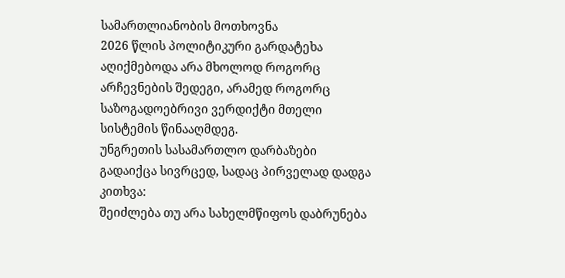სამართლიანობის მოთხოვნა
2026 წლის პოლიტიკური გარდატეხა აღიქმებოდა არა მხოლოდ როგორც არჩევნების შედეგი, არამედ როგორც საზოგადოებრივი ვერდიქტი მთელი სისტემის წინააღმდეგ.
უნგრეთის სასამართლო დარბაზები გადაიქცა სივრცედ, სადაც პირველად დადგა კითხვა:
შეიძლება თუ არა სახელმწიფოს დაბრუნება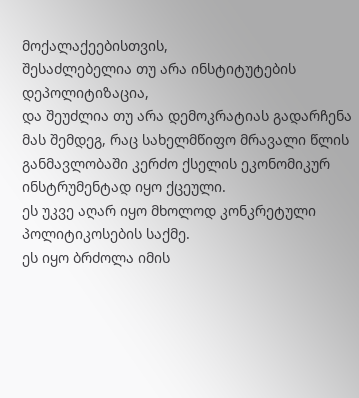მოქალაქეებისთვის,
შესაძლებელია თუ არა ინსტიტუტების დეპოლიტიზაცია,
და შეუძლია თუ არა დემოკრატიას გადარჩენა მას შემდეგ, რაც სახელმწიფო მრავალი წლის განმავლობაში კერძო ქსელის ეკონომიკურ ინსტრუმენტად იყო ქცეული.
ეს უკვე აღარ იყო მხოლოდ კონკრეტული პოლიტიკოსების საქმე.
ეს იყო ბრძოლა იმის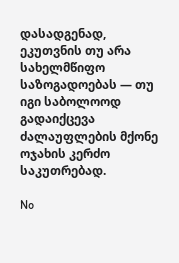დასადგენად, ეკუთვნის თუ არა სახელმწიფო საზოგადოებას — თუ იგი საბოლოოდ გადაიქცევა ძალაუფლების მქონე ოჯახის კერძო საკუთრებად.

No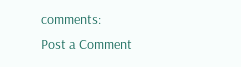comments:
Post a Comment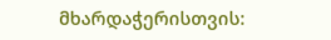მხარდაჭერისთვის: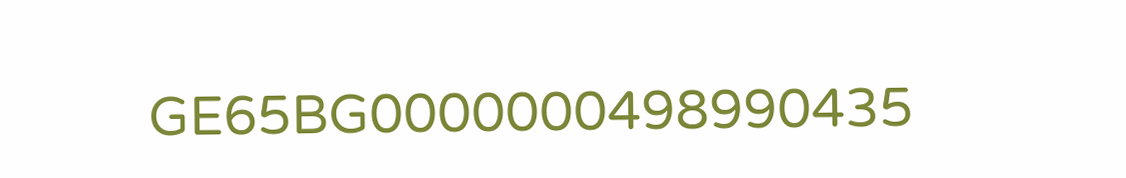GE65BG0000000498990435